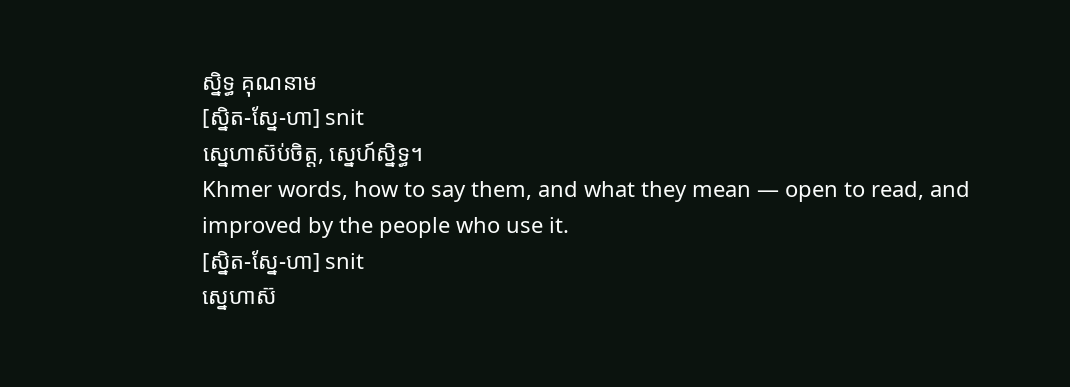ស្និទ្ធ គុណនាម
[ស្និត-ស្នែ-ហា] snit
ស្នេហាស៊ប់ចិត្ត, ស្នេហ៍ស្និទ្ធ។
Khmer words, how to say them, and what they mean — open to read, and improved by the people who use it.
[ស្និត-ស្នែ-ហា] snit
ស្នេហាស៊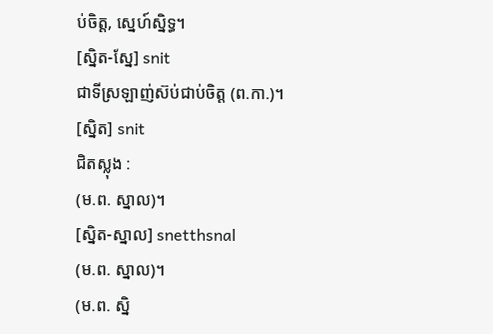ប់ចិត្ត, ស្នេហ៍ស្និទ្ធ។
[ស្និត-ស្នែ] snit
ជាទីស្រឡាញ់ស៊ប់ជាប់ចិត្ត (ព.កា.)។
[ស្និត] snit
ជិតស្លុង :
(ម.ព. ស្នាល)។
[ស្និត-ស្នាល] snetthsnal
(ម.ព. ស្នាល)។
(ម.ព. ស្និ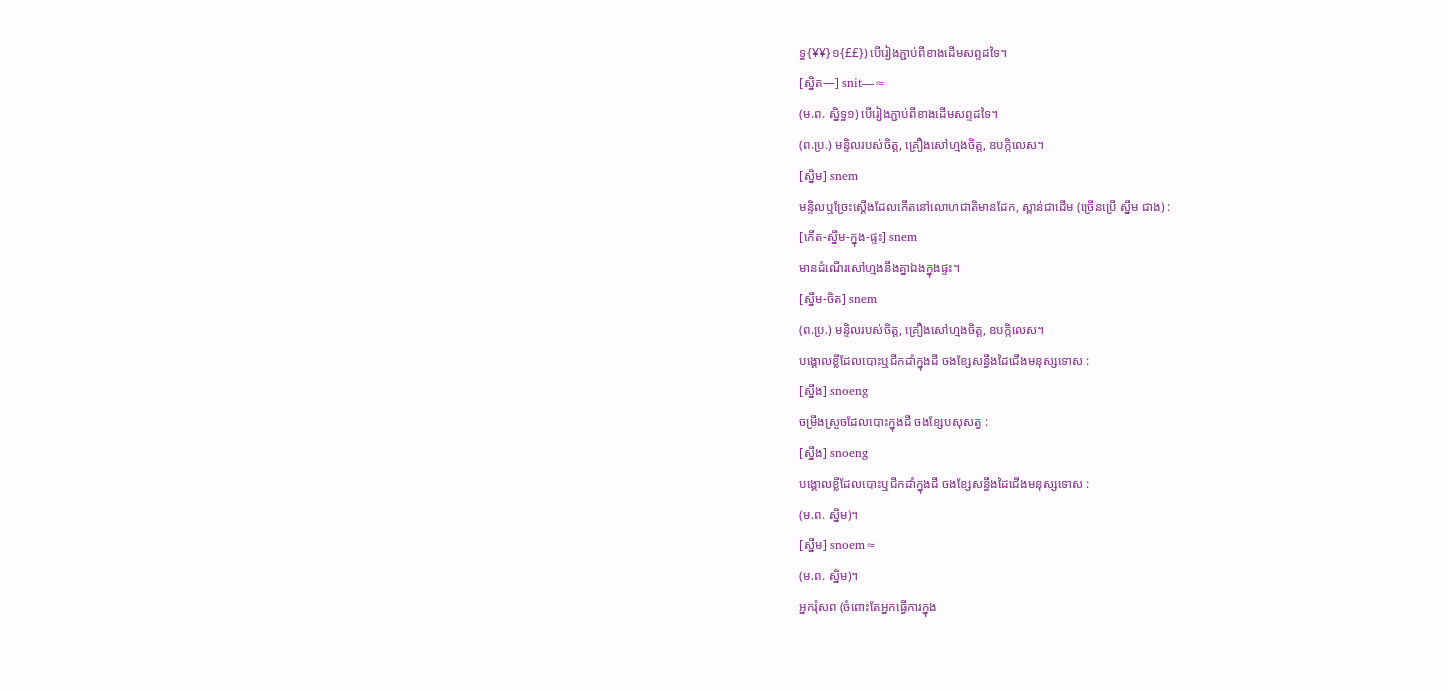ទ្ធ{¥¥}១{££}) បើរៀងភ្ជាប់ពីខាងដើមសព្ទដទៃ។
[ស្និត—] snit—≈
(ម.ព. ស្និទ្ធ១) បើរៀងភ្ជាប់ពីខាងដើមសព្ទដទៃ។
(ព.ប្រ.) មន្ទិលរបស់ចិត្ត, គ្រឿងសៅហ្មងចិត្ត, ឧបក្កិលេស។
[ស្និម] snem
មន្ទិលឬច្រែះស្ដើងដែលកើតនៅលោហជាតិមានដែក, ស្ពាន់ជាដើម (ច្រើនប្រើ ស្នឹម ជាង) :
[កើត-ស្នឹម-ក្នុង-ផ្ទះ] snem
មានដំណើរសៅហ្មងនឹងគ្នាឯងក្នុងផ្ទះ។
[ស្នឹម-ចិត] snem
(ព.ប្រ.) មន្ទិលរបស់ចិត្ត, គ្រឿងសៅហ្មងចិត្ត, ឧបក្កិលេស។
បង្គោលខ្លីដែលបោះឬជីកដាំក្នុងដី ចងខ្សែសន្ធឹងដៃជើងមនុស្សទោស :
[ស្នឹង] snoeng
ចម្រឹងស្រួចដែលបោះក្នុងដី ចងខ្សែបសុសត្វ :
[ស្នឹង] snoeng
បង្គោលខ្លីដែលបោះឬជីកដាំក្នុងដី ចងខ្សែសន្ធឹងដៃជើងមនុស្សទោស :
(ម.ព. ស្និម)។
[ស្នឹម] snoem≈
(ម.ព. ស្និម)។
អ្នករុំសព (ចំពោះតែអ្នកធ្វើការក្នុង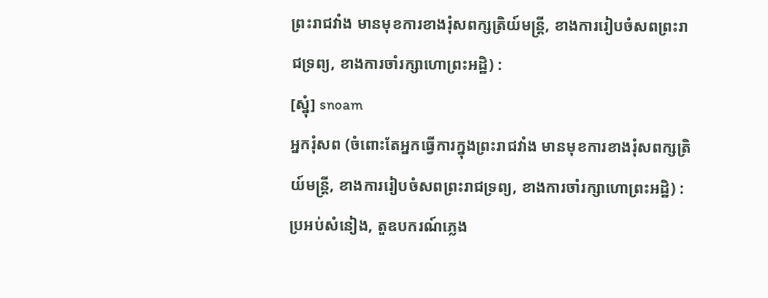ព្រះរាជវាំង មានមុខការខាងរុំសពក្សត្រិយ៍មន្ត្រី, ខាងការរៀបចំសពព្រះរាជទ្រព្យ, ខាងការចាំរក្សាហោព្រះអដ្ឋិ) :
[ស្នុំ] snoam
អ្នករុំសព (ចំពោះតែអ្នកធ្វើការក្នុងព្រះរាជវាំង មានមុខការខាងរុំសពក្សត្រិយ៍មន្ត្រី, ខាងការរៀបចំសពព្រះរាជទ្រព្យ, ខាងការចាំរក្សាហោព្រះអដ្ឋិ) :
ប្រអប់សំនៀង, តួឧបករណ៍ភ្លេង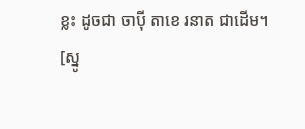ខ្លះ ដូចជា ចាប៉ី តាខេ រនាត ជាដើម។
[ស្នូ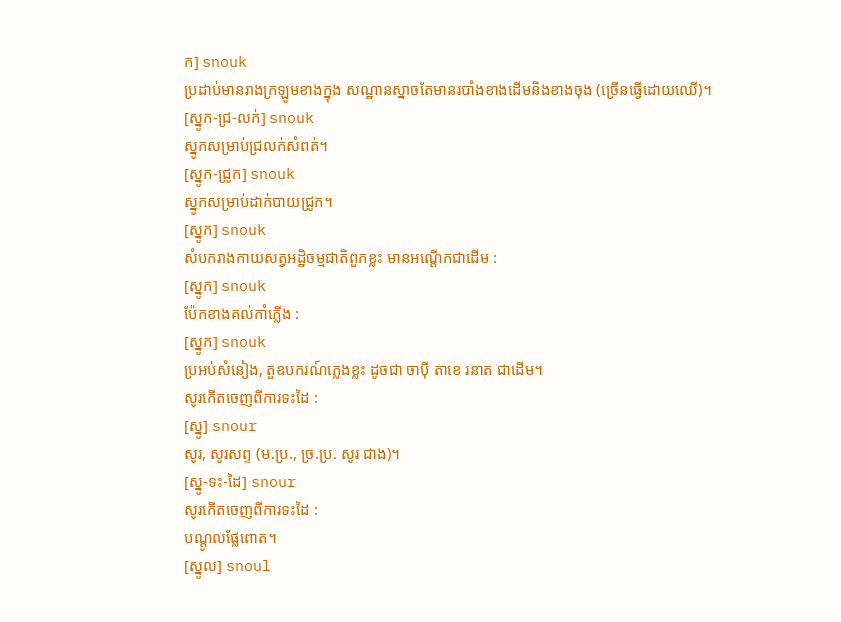ក] snouk
ប្រដាប់មានរាងក្រឡូមខាងក្នុង សណ្ឋានស្នាចតែមានរបាំងខាងដើមនិងខាងចុង (ច្រើនធ្វើដោយឈើ)។
[ស្នូក-ជ្រ-លក់] snouk
ស្នូកសម្រាប់ជ្រលក់សំពត់។
[ស្នូក-ជ្រូក] snouk
ស្នូកសម្រាប់ដាក់បាយជ្រូក។
[ស្នូក] snouk
សំបករាងកាយសត្វអដ្ឋិចម្មជាតិពួកខ្លះ មានអណ្ដើកជាដើម :
[ស្នូក] snouk
ប៉ែកខាងគល់កាំភ្លើង :
[ស្នូក] snouk
ប្រអប់សំនៀង, តួឧបករណ៍ភ្លេងខ្លះ ដូចជា ចាប៉ី តាខេ រនាត ជាដើម។
សូរកើតចេញពីការទះដៃ :
[ស្នូ] snour
សូរ, សូរសព្ទ (ម.ប្រ., ច្រ.ប្រ. សូរ ជាង)។
[ស្នូ-ទះ-ដៃ] snour
សូរកើតចេញពីការទះដៃ :
បណ្ដូលផ្លែពោត។
[ស្នូល] snoul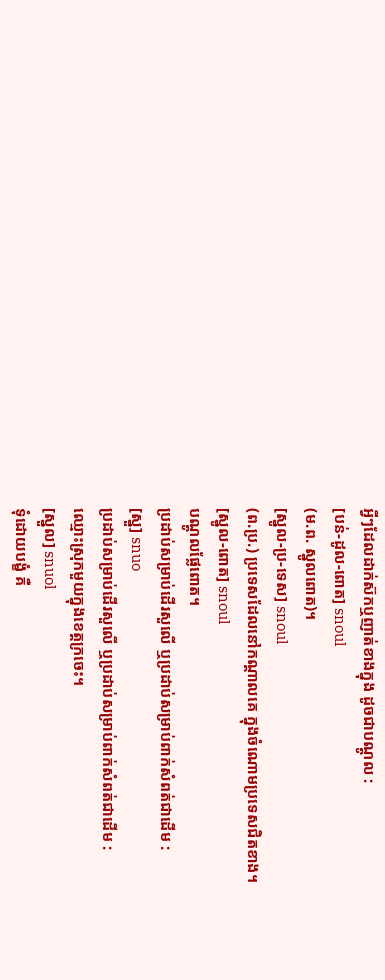អ្វីៗដែលដាក់ស៊កឬញាត់ខាងក្នុង ដូចជាបណ្ដូល :
[បន់-ដូល-ពោត] snoul
(ម.ព. ស្នូលពោត)។
[ស្នូល-ប្រ-ទេស] snoul
(ព.ប្រ.) ប្រទេសដែលនៅកណ្ដាលគេ ក្នុងចំណោមប្រទេសជិតខាង។
[ស្នូល-ពោត] snoul
បណ្ដូលផ្លែពោត។
ប្រដាប់សម្រាប់ដើរសួលើ ឬប្រដាប់សម្រាប់ពាក់សំពត់ជាដើម :
[ស្នួ] snuo
ប្រដាប់សម្រាប់ដើរសួលើ ឬប្រដាប់សម្រាប់ពាក់សំពត់ជាដើម :
ឈ្មោះស្រុកមួយក្នុងខេត្តក្រចេះ។
[ស្នួល] snuol
ទុំដោយបង្ខំ គឺ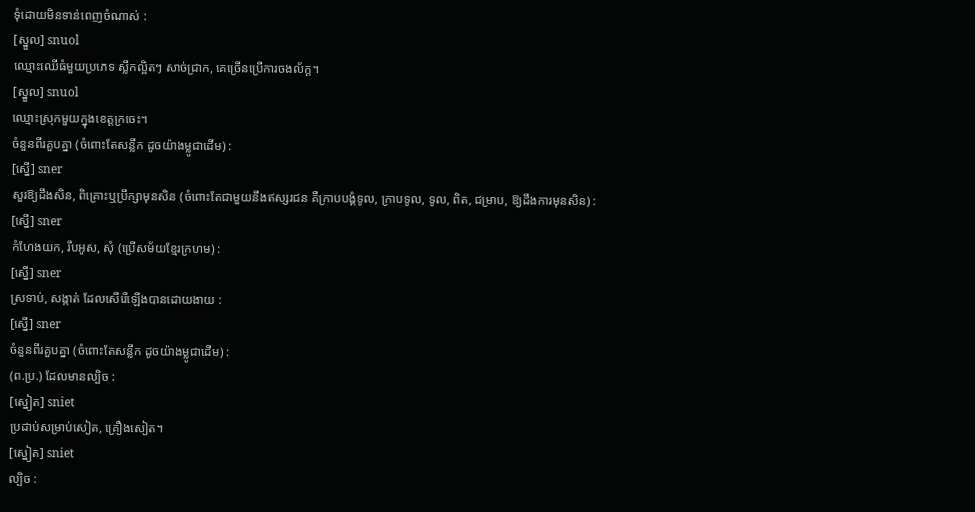ទុំដោយមិនទាន់ពេញចំណាស់ :
[ស្នួល] snuol
ឈ្មោះឈើធំមួយប្រភេទ ស្លឹកល្អិតៗ សាច់ជ្រាក, គេច្រើនប្រើការចងល័ក្ដ។
[ស្នួល] snuol
ឈ្មោះស្រុកមួយក្នុងខេត្តក្រចេះ។
ចំនួនពីរគួបគ្នា (ចំពោះតែសន្លឹក ដូចយ៉ាងម្លូជាដើម) :
[ស្នើ] sner
សួរឱ្យដឹងសិន, ពិគ្រោះឬប្រឹក្សាមុនសិន (ចំពោះតែជាមួយនឹងឥស្សរជន គឺក្រាបបង្គំទូល, ក្រាបទូល, ទូល, ពិត, ជម្រាប, ឱ្យដឹងការមុនសិន) :
[ស្នើ] sner
កំហែងយក, រឹបអូស, សុំ (ប្រើសម័យខ្មែរក្រហម) :
[ស្នើ] sner
ស្រទាប់, សង្កាត់ ដែលសើរើឡើងបានដោយងាយ :
[ស្នើ] sner
ចំនួនពីរគួបគ្នា (ចំពោះតែសន្លឹក ដូចយ៉ាងម្លូជាដើម) :
(ព.ប្រ.) ដែលមានល្បិច :
[ស្នៀត] sniet
ប្រដាប់សម្រាប់សៀត, គ្រឿងសៀត។
[ស្នៀត] sniet
ល្បិច :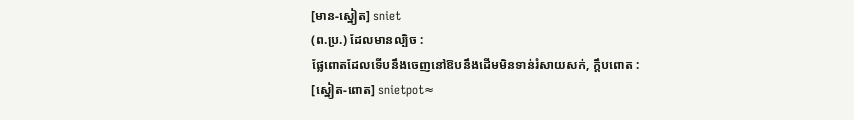[មាន-ស្នៀត] sniet
(ព.ប្រ.) ដែលមានល្បិច :
ផ្លែពោតដែលទើបនឹងចេញនៅឱបនឹងដើមមិនទាន់រំសាយសក់, ក្ដឹបពោត :
[ស្នៀត-ពោត] snietpot≈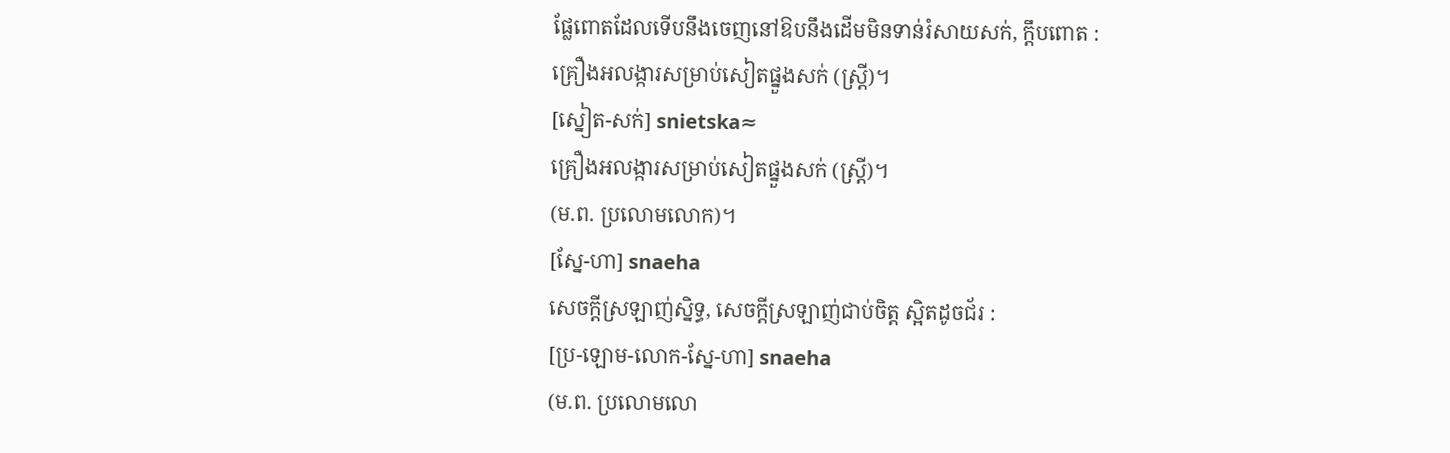ផ្លែពោតដែលទើបនឹងចេញនៅឱបនឹងដើមមិនទាន់រំសាយសក់, ក្ដឹបពោត :
គ្រឿងអលង្ការសម្រាប់សៀតផ្នួងសក់ (ស្ត្រី)។
[ស្នៀត-សក់] snietska≈
គ្រឿងអលង្ការសម្រាប់សៀតផ្នួងសក់ (ស្ត្រី)។
(ម.ព. ប្រលោមលោក)។
[ស្នែ-ហា] snaeha
សេចក្ដីស្រឡាញ់ស្និទ្ធ, សេចក្ដីស្រឡាញ់ជាប់ចិត្ត ស្អិតដូចជ័រ :
[ប្រ-ឡោម-លោក-ស្នែ-ហា] snaeha
(ម.ព. ប្រលោមលោ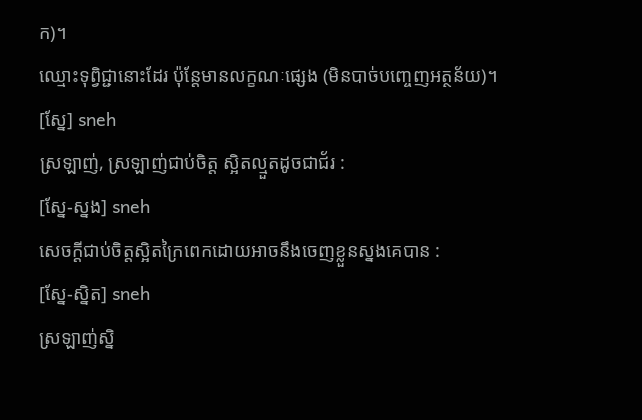ក)។
ឈ្មោះទុព្វិជ្ជានោះដែរ ប៉ុន្តែមានលក្ខណៈផ្សេង (មិនបាច់បញ្ចេញអត្ថន័យ)។
[ស្នែ] sneh
ស្រឡាញ់, ស្រឡាញ់ជាប់ចិត្ត ស្អិតល្មួតដូចជាជ័រ :
[ស្នែ-ស្នង] sneh
សេចក្ដីជាប់ចិត្តស្អិតក្រៃពេកដោយអាចនឹងចេញខ្លួនស្នងគេបាន :
[ស្នែ-ស្និត] sneh
ស្រឡាញ់ស្និ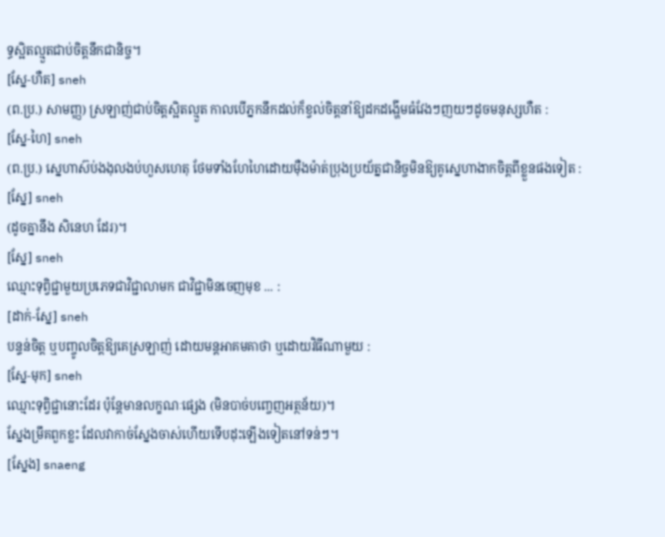ទ្ធស្អិតល្មួតជាប់ចិត្តនឹកជានិច្ច។
[ស្នែ-ហឺត] sneh
(ព.ប្រ.) សាមញ្ញ) ស្រឡាញ់ជាប់ចិត្តស្អិតល្មួត កាលបើភ្នកនឹកដល់ក៏ខ្វល់ចិត្តនាំឱ្យដកដង្ហើមធំវែងៗញយៗដូចមនុស្សហឺត :
[ស្នែ-ហៃ] sneh
(ព.ប្រ.) ស្នេហាស៊ប់ងងុលងប់ហួសហេតុ ថែមទាំងហែហៃដោយម៉ឺងម៉ាត់ប្រុងប្រយ័ត្នជានិច្ចមិនឱ្យគូស្នេហាងាកចិត្តពីខ្លួនផងទៀត :
[ស្នែ] sneh
(ដូចគ្នានឹង សិនេហ ដែរ)។
[ស្នែ] sneh
ឈ្មោះទុព្វិជ្ជាមួយប្រភេទជាវិជ្ជាលាមក ជាវិជ្ជាមិនចេញមុខ ... :
[ដាក់-ស្នែ] sneh
បន្ទន់ចិត្ត ឬបញ្ចូលចិត្តឱ្យគេស្រឡាញ់ ដោយមន្តអាគមគាថា ឬដោយវិធីណាមួយ :
[ស្នែ-មុក] sneh
ឈ្មោះទុព្វិជ្ជានោះដែរ ប៉ុន្តែមានលក្ខណៈផ្សេង (មិនបាច់បញ្ចេញអត្ថន័យ)។
ស្នែងម្រឹគពួកខ្លះ ដែលវាកាច់ស្នែងចាស់ហើយទើបដុះឡើងទៀតនៅទន់ៗ។
[ស្នែង] snaeng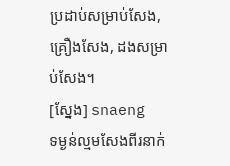ប្រដាប់សម្រាប់សែង, គ្រឿងសែង, ដងសម្រាប់សែង។
[ស្នែង] snaeng
ទម្ងន់ល្មមសែងពីរនាក់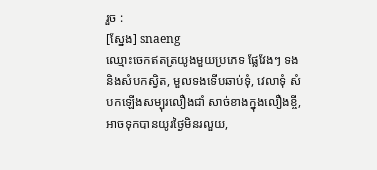រួច :
[ស្នែង] snaeng
ឈ្មោះចេកឥតត្រយូងមួយប្រភេទ ផ្លែវែងៗ ទងនិងសំបកស្វិត, មួលទងទើបឆាប់ទុំ, វេលាទុំ សំបកឡើងសម្បុរលឿងជាំ សាច់ខាងក្នុងលឿងខ្ចី, អាចទុកបានយូរថ្ងៃមិនរលួយ,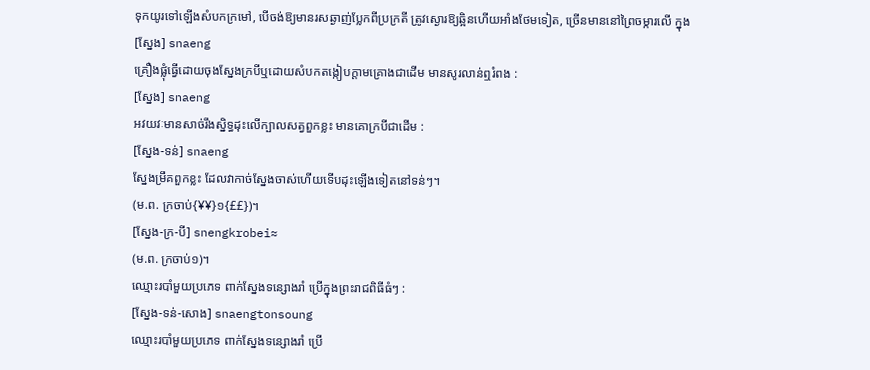ទុកយូរទៅឡើងសំបកក្រមៅ, បើចង់ឱ្យមានរសឆ្ងាញ់ប្លែកពីប្រក្រតី ត្រូវស្ងោរឱ្យឆ្អិនហើយអាំងថែមទៀត, ច្រើនមាននៅព្រៃចម្ការលើ ក្នុង
[ស្នែង] snaeng
គ្រឿងផ្លុំធ្វើដោយចុងស្នែងក្របីឬដោយសំបកតង្កៀបក្ដាមគ្រោងជាដើម មានសូរលាន់ឮរំពង :
[ស្នែង] snaeng
អវយវៈមានសាច់រឹងស្និទ្ធដុះលើក្បាលសត្វពួកខ្លះ មានគោក្របីជាដើម :
[ស្នែង-ទន់] snaeng
ស្នែងម្រឹគពួកខ្លះ ដែលវាកាច់ស្នែងចាស់ហើយទើបដុះឡើងទៀតនៅទន់ៗ។
(ម.ព. ក្រចាប់{¥¥}១{££})។
[ស្នែង-ក្រ-បី] snengkrobei≈
(ម.ព. ក្រចាប់១)។
ឈ្មោះរបាំមួយប្រភេទ ពាក់ស្នែងទន្សោងរាំ ប្រើក្នុងព្រះរាជពិធីធំៗ :
[ស្នែង-ទន់-សោង] snaengtonsoung
ឈ្មោះរបាំមួយប្រភេទ ពាក់ស្នែងទន្សោងរាំ ប្រើ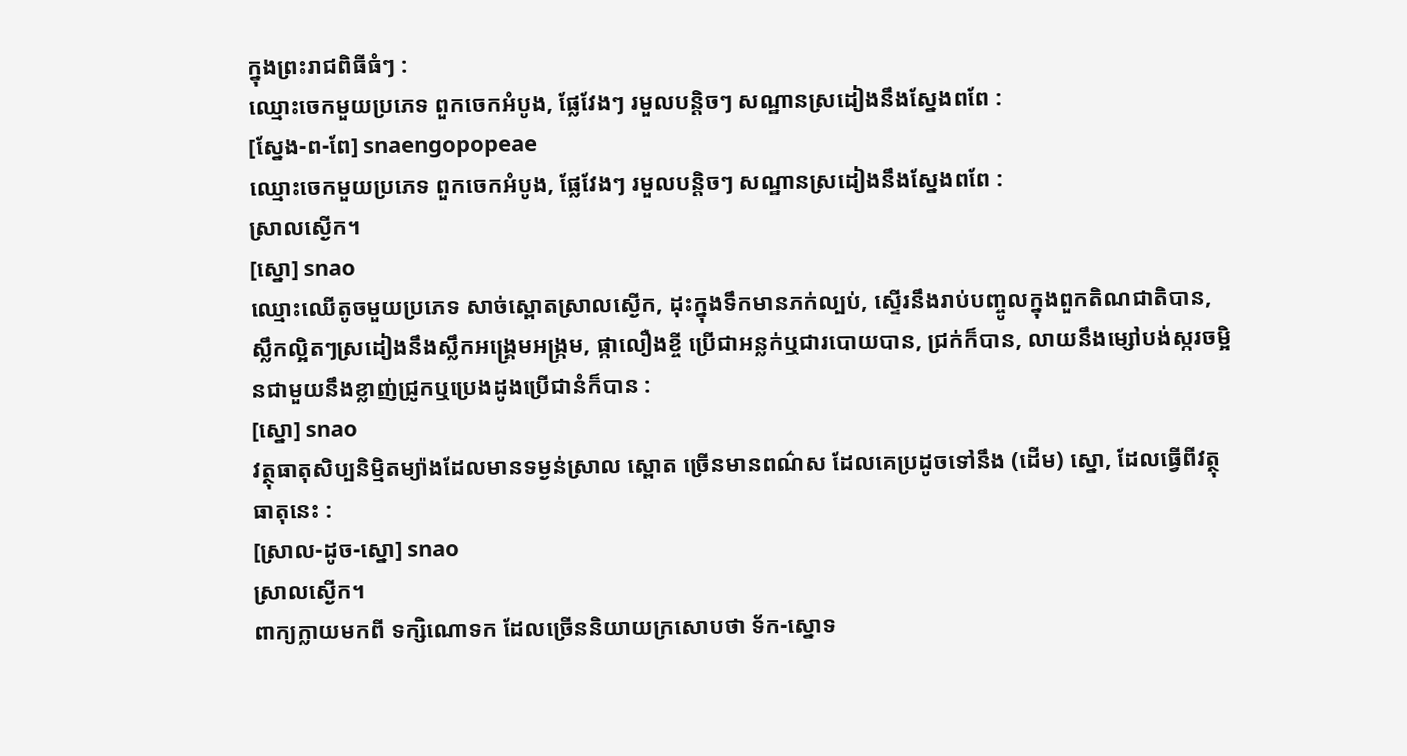ក្នុងព្រះរាជពិធីធំៗ :
ឈ្មោះចេកមួយប្រភេទ ពួកចេកអំបូង, ផ្លែវែងៗ រមួលបន្តិចៗ សណ្ឋានស្រដៀងនឹងស្នែងពពែ :
[ស្នែង-ព-ពែ] snaengopopeae
ឈ្មោះចេកមួយប្រភេទ ពួកចេកអំបូង, ផ្លែវែងៗ រមួលបន្តិចៗ សណ្ឋានស្រដៀងនឹងស្នែងពពែ :
ស្រាលស្ងើក។
[ស្នោ] snao
ឈ្មោះឈើតូចមួយប្រភេទ សាច់ស្ពោតស្រាលស្ងើក, ដុះក្នុងទឹកមានភក់ល្បប់, ស្ទើរនឹងរាប់បញ្ចូលក្នុងពួកតិណជាតិបាន, ស្លឹកល្អិតៗស្រដៀងនឹងស្លឹកអង្គ្រេមអង្ក្រម, ផ្កាលឿងខ្ចី ប្រើជាអន្លក់ឬជារបោយបាន, ជ្រក់ក៏បាន, លាយនឹងម្សៅបង់ស្ករចម្អិនជាមួយនឹងខ្លាញ់ជ្រូកឬប្រេងដូងប្រើជានំក៏បាន :
[ស្នោ] snao
វត្ថុធាតុសិប្បនិម្មិតម្យ៉ាងដែលមានទម្ងន់ស្រាល ស្ពោត ច្រើនមានពណ៌ស ដែលគេប្រដូចទៅនឹង (ដើម) ស្នោ, ដែលធ្វើពីវត្ថុធាតុនេះ :
[ស្រាល-ដូច-ស្នោ] snao
ស្រាលស្ងើក។
ពាក្យក្លាយមកពី ទក្សិណោទក ដែលច្រើននិយាយក្រសោបថា ទ័ក-ស្នោទ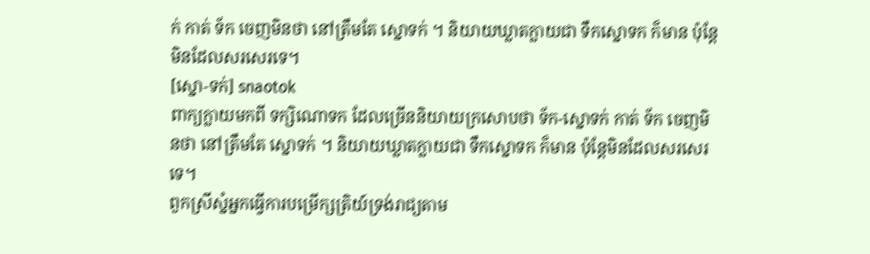ក់ កាត់ ទ័ក ចេញមិនថា នៅត្រឹមតែ ស្នោទក់ ។ និយាយឃ្លាតក្លាយជា ទឹកស្នោទក ក៏មាន ប៉ុន្តែមិនដែលសរសេរទេ។
[ស្នោ-ទក់] snaotok
ពាក្យក្លាយមកពី ទក្សិណោទក ដែលច្រើននិយាយក្រសោបថា ទ័ក-ស្នោទក់ កាត់ ទ័ក ចេញមិនថា នៅត្រឹមតែ ស្នោទក់ ។ និយាយឃ្លាតក្លាយជា ទឹកស្នោទក ក៏មាន ប៉ុន្តែមិនដែលសរសេរទេ។
ពួកស្រីស្នំអ្នកធ្វើការបម្រើក្សត្រិយ៍ទ្រង់រាជ្យតាម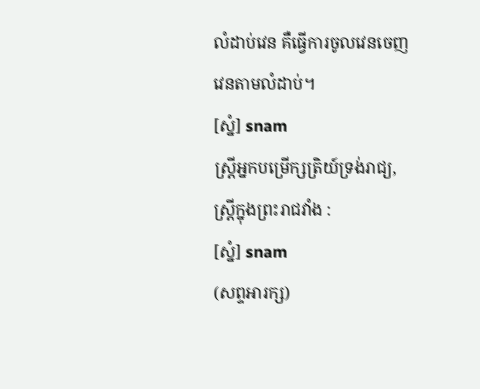លំដាប់វេន គឺធ្វើការចូលវេនចេញវេនតាមលំដាប់។
[ស្នំ] snam
ស្ត្រីអ្នកបម្រើក្សត្រិយ៍ទ្រង់រាជ្យ, ស្ត្រីក្នុងព្រះរាជវាំង :
[ស្នំ] snam
(សព្ទអារក្ស)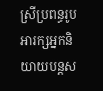ស្រីប្រពន្ធរូបអារក្សអ្នកនិយាយបន្តស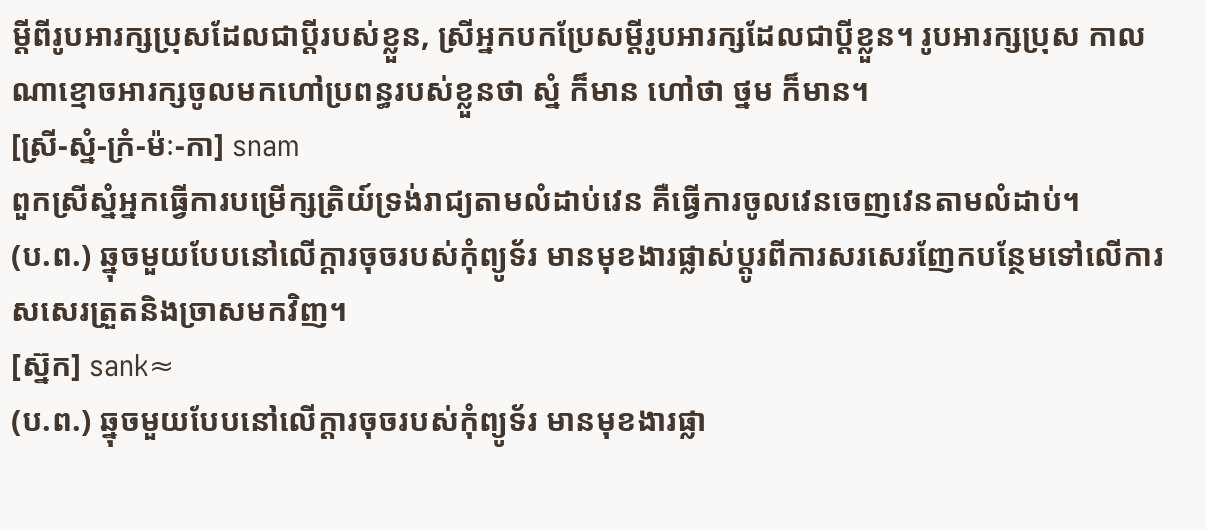ម្ដីពីរូបអារក្សប្រុសដែលជាប្ដីរបស់ខ្លួន, ស្រីអ្នកបកប្រែសម្ដីរូបអារក្សដែលជាប្ដីខ្លួន។ រូបអារក្សប្រុស កាលណាខ្មោចអារក្សចូលមកហៅប្រពន្ធរបស់ខ្លួនថា ស្នំ ក៏មាន ហៅថា ថ្នម ក៏មាន។
[ស្រី-ស្នំ-ក្រំ-ម៉ៈ-កា] snam
ពួកស្រីស្នំអ្នកធ្វើការបម្រើក្សត្រិយ៍ទ្រង់រាជ្យតាមលំដាប់វេន គឺធ្វើការចូលវេនចេញវេនតាមលំដាប់។
(ប.ព.) ឆ្នុចមួយបែបនៅលើក្ដារចុចរបស់កុំព្យូទ័រ មានមុខងារផ្លាស់ប្ដូរពីការសរសេរញែកបន្ថែមទៅលើការសសេរត្រួតនិងច្រាសមកវិញ។
[ស្ន៊ក] sank≈
(ប.ព.) ឆ្នុចមួយបែបនៅលើក្ដារចុចរបស់កុំព្យូទ័រ មានមុខងារផ្លា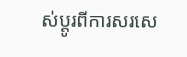ស់ប្ដូរពីការសរសេ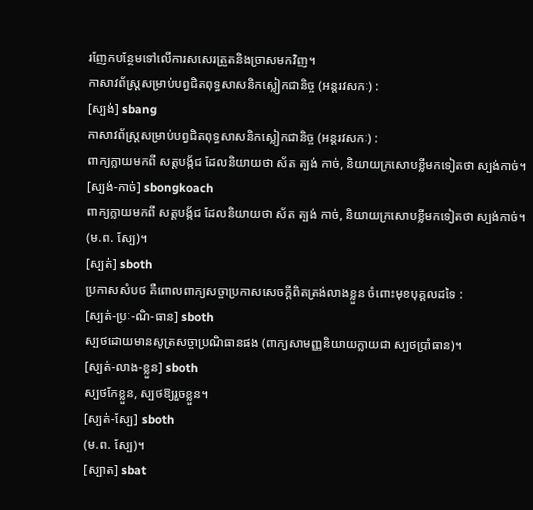រញែកបន្ថែមទៅលើការសសេរត្រួតនិងច្រាសមកវិញ។
កាសាវព័ស្ត្រសម្រាប់បព្វជិតពុទ្ធសាសនិកស្លៀកជានិច្ច (អន្តរវសកៈ) :
[ស្បង់] sbang
កាសាវព័ស្ត្រសម្រាប់បព្វជិតពុទ្ធសាសនិកស្លៀកជានិច្ច (អន្តរវសកៈ) :
ពាក្យក្លាយមកពី សត្តបង្ក័ជ ដែលនិយាយថា ស័ត ត្បង់ កាច់, និយាយក្រសោបខ្លីមកទៀតថា ស្បង់កាច់។
[ស្បង់-កាច់] sbongkoach
ពាក្យក្លាយមកពី សត្តបង្ក័ជ ដែលនិយាយថា ស័ត ត្បង់ កាច់, និយាយក្រសោបខ្លីមកទៀតថា ស្បង់កាច់។
(ម.ព. ស្បែ)។
[ស្បត់] sboth
ប្រកាសសំបថ គឺពោលពាក្យសច្ចាប្រកាសសេចក្ដីពិតត្រង់លាងខ្លួន ចំពោះមុខបុគ្គលដទៃ :
[ស្បត់-ប្រៈ-ណិ-ធាន] sboth
ស្បថដោយមានសូត្រសច្ចាប្រណិធានផង (ពាក្យសាមញ្ញនិយាយក្លាយជា ស្បថប្រាំធាន)។
[ស្បត់-លាង-ខ្លួន] sboth
ស្បថកែខ្លួន, ស្បថឱ្យរួចខ្លួន។
[ស្បត់-ស្បែ] sboth
(ម.ព. ស្បែ)។
[ស្បាត] sbat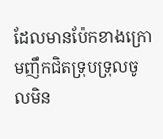ដែលមានប៉ែកខាងក្រោមញឹកជិតទ្រុបទ្រុលចូលមិន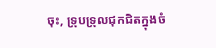ចុះ, ទ្រុបទ្រុលជុកជិតក្នុងចំ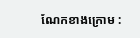ណែកខាងក្រោម :